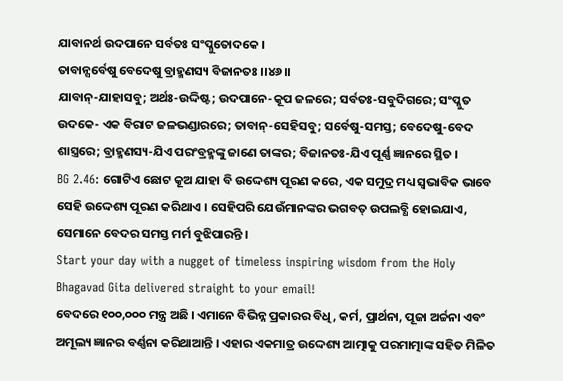ଯାବାନର୍ଥ ଉଦପାନେ ସର୍ବତଃ ସଂପ୍ଳୁତୋଦକେ ।
ତାବାନ୍ସର୍ବେଷୁ ବେଦେଷୁ ବ୍ରାହ୍ମଣସ୍ୟ ବିଜାନତଃ ।।୪୬।।
ଯାବାନ୍-ଯାହାସବୁ; ଅର୍ଥଃ-ଉଦ୍ଦିଷ୍ଟ; ଉଦପାନେ-କୂପ ଜଳରେ; ସର୍ବତଃ-ସବୁଦିଗରେ; ସଂପ୍ଳୁତ ଉଦକେ- ଏକ ବିରାଟ ଜଳଭଣ୍ଡାରରେ; ତାବାନ୍-ସେହିସବୁ; ସର୍ବେଷୁ-ସମସ୍ତ; ବେଦେଷୁ-ବେଦ ଶାସ୍ତ୍ରରେ; ବ୍ରାହ୍ମଣସ୍ୟ-ଯିଏ ପରଂବ୍ରହ୍ମଙ୍କୁ ଜାଣେ ତାଙ୍କର; ବିଜାନତଃ-ଯିଏ ପୂର୍ଣ୍ଣ ଜ୍ଞାନରେ ସ୍ଥିତ ।
BG 2.46: ଗୋଟିଏ ଛୋଟ କୂଅ ଯାହା ବି ଉଦ୍ଦେଶ୍ୟ ପୂରଣ କରେ, ଏକ ସମୁଦ୍ର ମଧ୍ୟ ସ୍ୱଭାବିକ ଭାବେ ସେହି ଉଦ୍ଦେଶ୍ୟ ପୂରଣ କରିଥାଏ । ସେହିପରି ଯେଉଁମାନଙ୍କର ଭଗବତ୍ ଉପଲବ୍ଧି ହୋଇଯାଏ, ସେମାନେ ବେଦର ସମସ୍ତ ମର୍ମ ବୁଝିପାରନ୍ତି ।
Start your day with a nugget of timeless inspiring wisdom from the Holy Bhagavad Gita delivered straight to your email!
ବେଦରେ ୧୦୦,୦୦୦ ମନ୍ତ୍ର ଅଛି । ଏମାନେ ବିଭିନ୍ନ ପ୍ରକାରର ବିଧି, କର୍ମ, ପ୍ରାର୍ଥନା, ପୂଜା ଅର୍ଚ୍ଚନା ଏବଂ ଅମୂଲ୍ୟ ଜ୍ଞାନର ବର୍ଣ୍ଣନା କରିଥାଆନ୍ତି । ଏହାର ଏକମାତ୍ର ଉଦ୍ଦେଶ୍ୟ ଆତ୍ମାକୁ ପରମାତ୍ମାଙ୍କ ସହିତ ମିଳିତ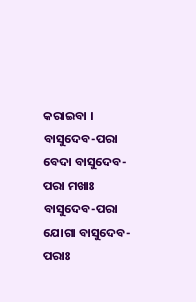କରାଇବା ।
ବାସୁଦେବ-ପରା ବେଦା ବାସୁଦେବ-ପରା ମଖାଃ
ବାସୁଦେବ-ପରା ଯୋଗା ବାସୁଦେବ-ପରାଃ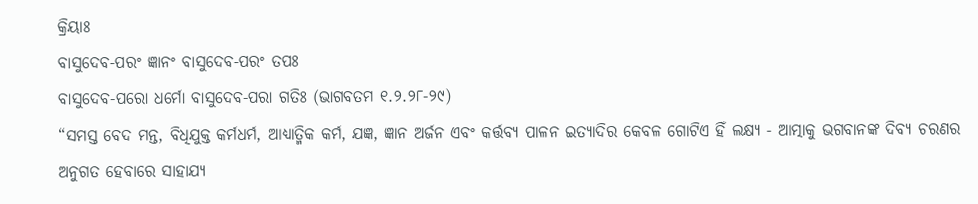କ୍ରିୟାଃ
ବାସୁଦେବ-ପରଂ ଜ୍ଞାନଂ ବାସୁଦେବ-ପରଂ ତପଃ
ବାସୁଦେବ-ପରୋ ଧର୍ମୋ ବାସୁଦେବ-ପରା ଗତିଃ (ଭାଗବତମ ୧.୨.୨୮-୨୯)
“ସମସ୍ତ ବେଦ ମନ୍ତ, ବିଧିଯୁକ୍ତ କର୍ମଧର୍ମ, ଆଧ୍ୟାତ୍ମିକ କର୍ମ, ଯଜ୍ଞ, ଜ୍ଞାନ ଅର୍ଜନ ଏବଂ କର୍ତ୍ତବ୍ୟ ପାଳନ ଇତ୍ୟାଦିର କେବଳ ଗୋଟିଏ ହିଁ ଲକ୍ଷ୍ୟ - ଆତ୍ମାକୁ ଭଗବାନଙ୍କ ଦିବ୍ୟ ଚରଣର ଅନୁଗତ ହେବାରେ ସାହାଯ୍ୟ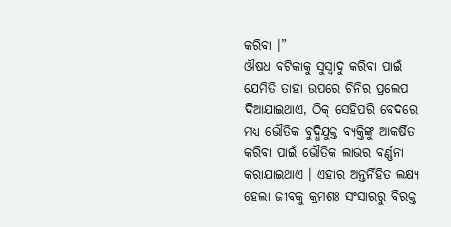କରିବା ।”
ଔଷଧ ବଟିକାକୁ ସୁସ୍ୱାଦୁ କରିବା ପାଇଁ ଯେମିତି ତାହା ଉପରେ ଚିନିର ପ୍ରଲେପ ଦିଆଯାଇଥାଏ, ଠିକ୍ ସେହିପରି ବେଦରେ ମଧ୍ୟ ଭୌତିକ ବୁଦ୍ଧିଯୁକ୍ତ ବ୍ୟକ୍ତିଙ୍କୁ ଆକର୍ଷିତ କରିବା ପାଇଁ ଭୌତିକ ଲାଭର ବର୍ଣ୍ଣନା କରାଯାଇଥାଏ । ଏହାର ଅନ୍ତର୍ନିହିତ ଲକ୍ଷ୍ୟ ହେଲା ଜୀବକୁ କ୍ରମଶଃ ସଂସାରରୁ ବିରକ୍ତ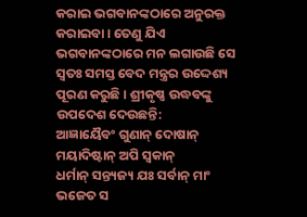କରାଇ ଭଗବାନଙ୍କଠାରେ ଅନୁରକ୍ତ କରାଇବା । ତେଣୁ ଯିଏ ଭଗବାନଙ୍କଠାରେ ମନ ଲଗାଉଛି ସେ ସ୍ୱତଃ ସମସ୍ତ ବେଦ ମନ୍ତ୍ରର ଉଦ୍ଦେଶ୍ୟ ପୂରଣ କରୁଛି । ଶ୍ରୀକୃଷ୍ଣ ଉଦ୍ଧବଙ୍କୁ ଉପଦେଶ ଦେଉଛନ୍ତି:
ଆଜ୍ଞାୟୈବଂ ଗୁଣାନ୍ ଦୋଷାନ୍ ମୟାଦିଷ୍ଟାନ୍ ଅପି ସ୍ୱକାନ୍
ଧର୍ମାନ୍ ସନ୍ତ୍ୟଜ୍ୟ ଯଃ ସର୍ବାନ୍ ମାଂ ଭଜେତ ସ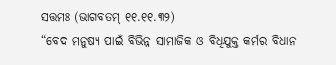ସତ୍ତମଃ (ଭାଗବତମ୍ ୧୧.୧୧.୩୨)
“ବେଦ ମନୁଷ୍ୟ ପାଇଁ ବିଭିନ୍ନ ସାମାଜିକ ଓ ବିଧିଯୁକ୍ତ କର୍ମର ବିଧାନ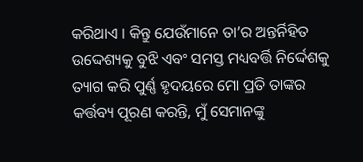କରିଥାଏ । କିନ୍ତୁ ଯେଉଁମାନେ ତା’ର ଅନ୍ତର୍ନିହିତ ଉଦ୍ଦେଶ୍ୟକୁ ବୁଝି ଏବଂ ସମସ୍ତ ମଧ୍ୟବର୍ତ୍ତି ନିର୍ଦ୍ଦେଶକୁ ତ୍ୟାଗ କରି ପୁର୍ଣ୍ଣ ହୃଦୟରେ ମୋ ପ୍ରତି ତାଙ୍କର କର୍ତ୍ତବ୍ୟ ପୂରଣ କରନ୍ତି, ମୁଁ ସେମାନଙ୍କୁ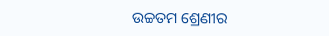ଉଚ୍ଚତମ ଶ୍ରେଣୀର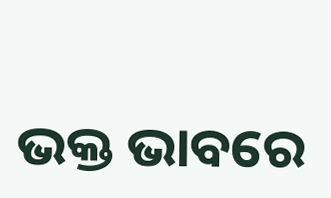ଭକ୍ତ ଭାବରେ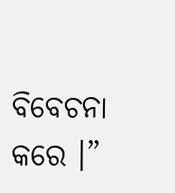ବିବେଚନା କରେ ।”